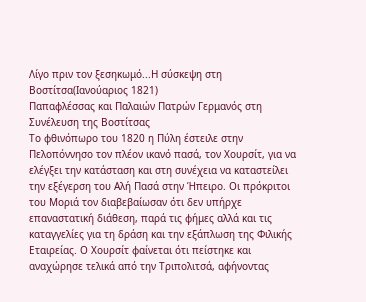Λίγο πριν τον ξεσηκωμό...Η σύσκεψη στη Βοστίτσα(Ιανούαριος 1821)
Παπαφλέσσας και Παλαιών Πατρών Γερμανός στη Συνέλευση της Βοστίτσας
Το φθινόπωρο του 1820 η Πύλη έστειλε στην Πελοπόννησο τον πλέον ικανό πασά, τον Χουρσίτ, για να ελέγξει την κατάσταση και στη συνέχεια να καταστείλει την εξέγερση του Αλή Πασά στην Ήπειρο. Οι πρόκριτοι του Μοριά τον διαβεβαίωσαν ότι δεν υπήρχε επαναστατική διάθεση, παρά τις φήμες αλλά και τις καταγγελίες για τη δράση και την εξάπλωση της Φιλικής Εταιρείας. Ο Χουρσίτ φαίνεται ότι πείστηκε και αναχώρησε τελικά από την Τριπολιτσά, αφήνοντας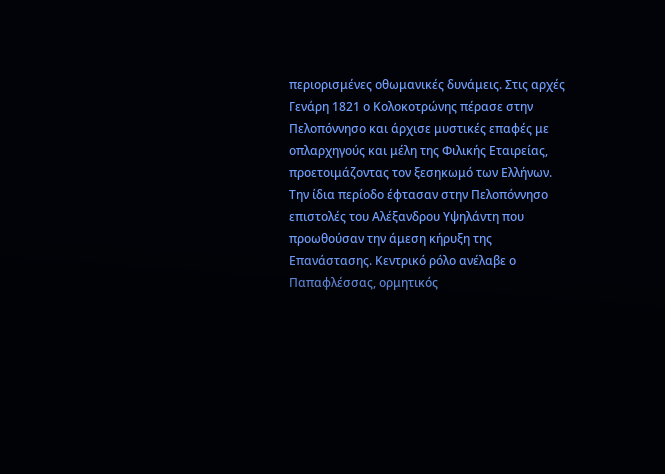περιορισμένες οθωμανικές δυνάμεις. Στις αρχές Γενάρη 1821 ο Κολοκοτρώνης πέρασε στην Πελοπόννησο και άρχισε μυστικές επαφές με οπλαρχηγούς και μέλη της Φιλικής Εταιρείας, προετοιμάζοντας τον ξεσηκωμό των Ελλήνων.
Την ίδια περίοδο έφτασαν στην Πελοπόννησο επιστολές του Αλέξανδρου Υψηλάντη που προωθούσαν την άμεση κήρυξη της Επανάστασης. Κεντρικό ρόλο ανέλαβε ο Παπαφλέσσας, ορμητικός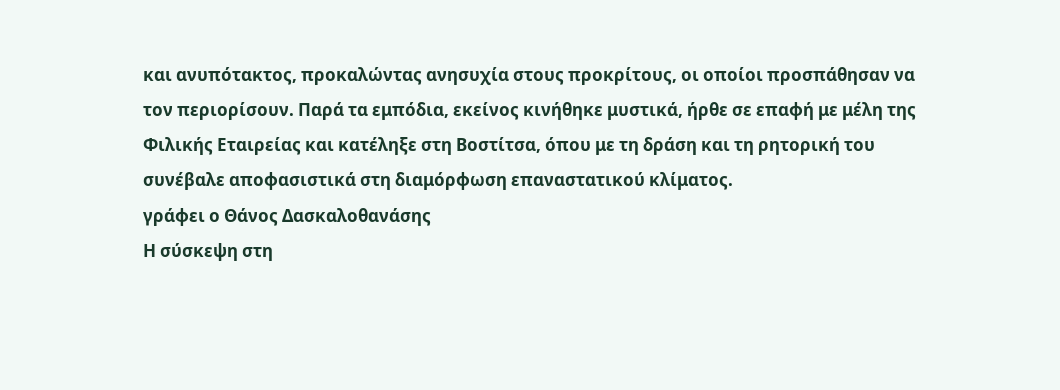και ανυπότακτος, προκαλώντας ανησυχία στους προκρίτους, οι οποίοι προσπάθησαν να τον περιορίσουν. Παρά τα εμπόδια, εκείνος κινήθηκε μυστικά, ήρθε σε επαφή με μέλη της Φιλικής Εταιρείας και κατέληξε στη Βοστίτσα, όπου με τη δράση και τη ρητορική του συνέβαλε αποφασιστικά στη διαμόρφωση επαναστατικού κλίματος.
γράφει ο Θάνος Δασκαλοθανάσης
Η σύσκεψη στη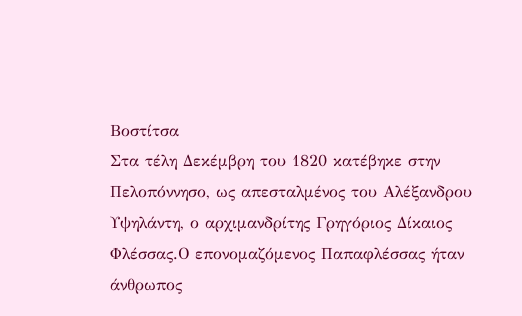Βοστίτσα
Στα τέλη Δεκέμβρη του 1820 κατέβηκε στην Πελοπόννησο, ως απεσταλμένος του Αλέξανδρου Υψηλάντη, ο αρχιμανδρίτης Γρηγόριος Δίκαιος Φλέσσας.Ο επονομαζόμενος Παπαφλέσσας ήταν άνθρωπος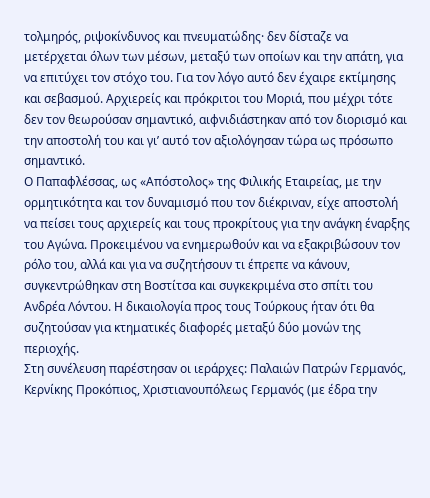τολμηρός, ριψοκίνδυνος και πνευματώδης· δεν δίσταζε να μετέρχεται όλων των μέσων, μεταξύ των οποίων και την απάτη, για να επιτύχει τον στόχο του. Για τον λόγο αυτό δεν έχαιρε εκτίμησης και σεβασμού. Αρχιερείς και πρόκριτοι του Μοριά, που μέχρι τότε δεν τον θεωρούσαν σημαντικό, αιφνιδιάστηκαν από τον διορισμό και την αποστολή του και γι’ αυτό τον αξιολόγησαν τώρα ως πρόσωπο σημαντικό.
Ο Παπαφλέσσας, ως «Απόστολος» της Φιλικής Εταιρείας, με την ορμητικότητα και τον δυναμισμό που τον διέκριναν, είχε αποστολή να πείσει τους αρχιερείς και τους προκρίτους για την ανάγκη έναρξης του Αγώνα. Προκειμένου να ενημερωθούν και να εξακριβώσουν τον ρόλο του, αλλά και για να συζητήσουν τι έπρεπε να κάνουν, συγκεντρώθηκαν στη Βοστίτσα και συγκεκριμένα στο σπίτι του Ανδρέα Λόντου. Η δικαιολογία προς τους Τούρκους ήταν ότι θα συζητούσαν για κτηματικές διαφορές μεταξύ δύο μονών της περιοχής.
Στη συνέλευση παρέστησαν οι ιεράρχες: Παλαιών Πατρών Γερμανός, Κερνίκης Προκόπιος, Χριστιανουπόλεως Γερμανός (με έδρα την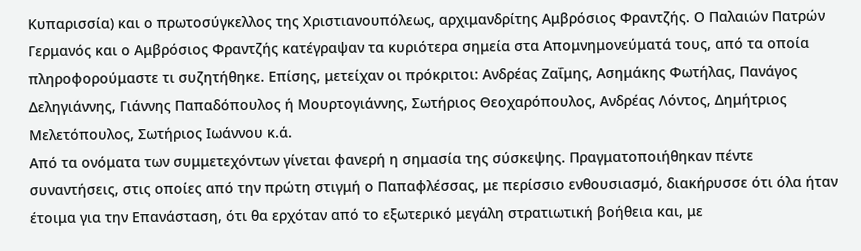Κυπαρισσία) και ο πρωτοσύγκελλος της Χριστιανουπόλεως, αρχιμανδρίτης Αμβρόσιος Φραντζής. Ο Παλαιών Πατρών Γερμανός και ο Αμβρόσιος Φραντζής κατέγραψαν τα κυριότερα σημεία στα Απομνημονεύματά τους, από τα οποία πληροφορούμαστε τι συζητήθηκε. Επίσης, μετείχαν οι πρόκριτοι: Ανδρέας Ζαΐμης, Ασημάκης Φωτήλας, Πανάγος Δεληγιάννης, Γιάννης Παπαδόπουλος ή Μουρτογιάννης, Σωτήριος Θεοχαρόπουλος, Ανδρέας Λόντος, Δημήτριος Μελετόπουλος, Σωτήριος Ιωάννου κ.ά.
Από τα ονόματα των συμμετεχόντων γίνεται φανερή η σημασία της σύσκεψης. Πραγματοποιήθηκαν πέντε συναντήσεις, στις οποίες από την πρώτη στιγμή ο Παπαφλέσσας, με περίσσιο ενθουσιασμό, διακήρυσσε ότι όλα ήταν έτοιμα για την Επανάσταση, ότι θα ερχόταν από το εξωτερικό μεγάλη στρατιωτική βοήθεια και, με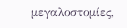μεγαλοστομίες,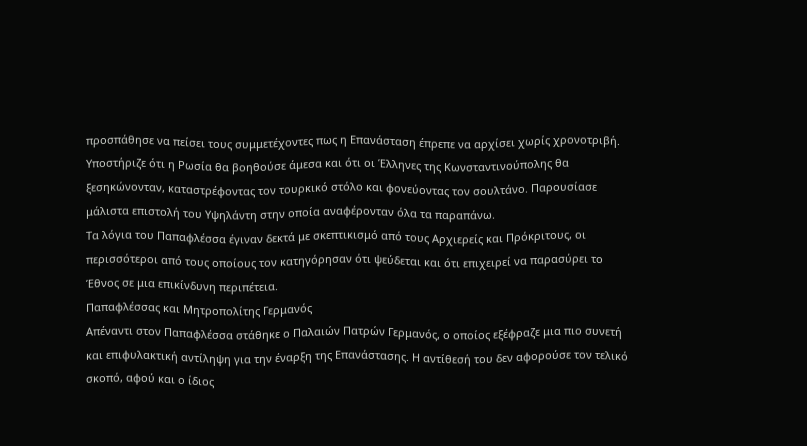προσπάθησε να πείσει τους συμμετέχοντες πως η Επανάσταση έπρεπε να αρχίσει χωρίς χρονοτριβή. Υποστήριζε ότι η Ρωσία θα βοηθούσε άμεσα και ότι οι Έλληνες της Κωνσταντινούπολης θα ξεσηκώνονταν, καταστρέφοντας τον τουρκικό στόλο και φονεύοντας τον σουλτάνο. Παρουσίασε μάλιστα επιστολή του Υψηλάντη στην οποία αναφέρονταν όλα τα παραπάνω.
Τα λόγια του Παπαφλέσσα έγιναν δεκτά με σκεπτικισμό από τους Αρχιερείς και Πρόκριτους, οι περισσότεροι από τους οποίους τον κατηγόρησαν ότι ψεύδεται και ότι επιχειρεί να παρασύρει το Έθνος σε μια επικίνδυνη περιπέτεια.
Παπαφλέσσας και Μητροπολίτης Γερμανός
Απέναντι στον Παπαφλέσσα στάθηκε ο Παλαιών Πατρών Γερμανός, ο οποίος εξέφραζε μια πιο συνετή και επιφυλακτική αντίληψη για την έναρξη της Επανάστασης. Η αντίθεσή του δεν αφορούσε τον τελικό σκοπό, αφού και ο ίδιος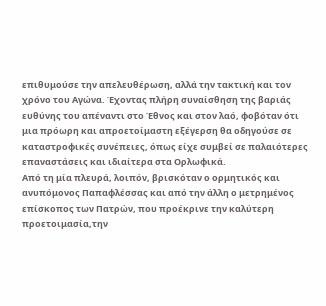επιθυμούσε την απελευθέρωση, αλλά την τακτική και τον χρόνο του Αγώνα. Έχοντας πλήρη συναίσθηση της βαριάς ευθύνης του απέναντι στο Έθνος και στον λαό, φοβόταν ότι μια πρόωρη και απροετοίμαστη εξέγερση θα οδηγούσε σε καταστροφικές συνέπειες, όπως είχε συμβεί σε παλαιότερες επαναστάσεις και ιδιαίτερα στα Ορλωφικά.
Από τη μία πλευρά, λοιπόν, βρισκόταν ο ορμητικός και ανυπόμονος Παπαφλέσσας και από την άλλη ο μετρημένος επίσκοπος των Πατρών, που προέκρινε την καλύτερη προετοιμασία,την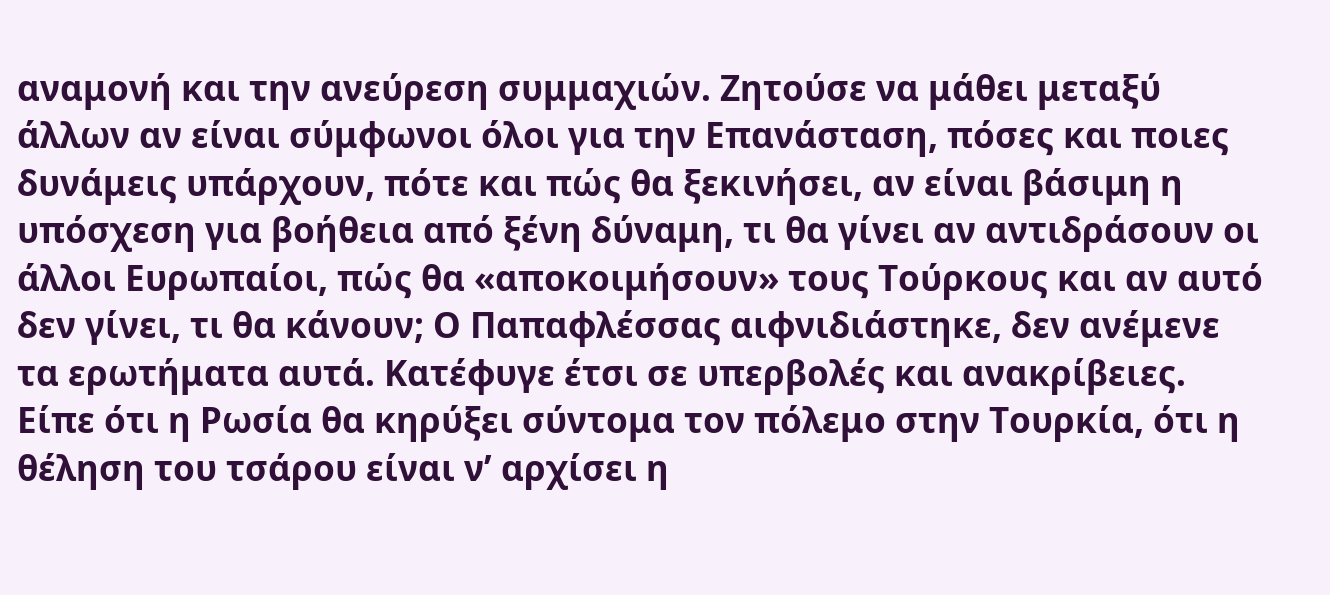αναμονή και την ανεύρεση συμμαχιών. Ζητούσε να μάθει μεταξύ άλλων αν είναι σύμφωνοι όλοι για την Επανάσταση, πόσες και ποιες δυνάμεις υπάρχουν, πότε και πώς θα ξεκινήσει, αν είναι βάσιμη η υπόσχεση για βοήθεια από ξένη δύναμη, τι θα γίνει αν αντιδράσουν οι άλλοι Ευρωπαίοι, πώς θα «αποκοιμήσουν» τους Τούρκους και αν αυτό δεν γίνει, τι θα κάνουν; Ο Παπαφλέσσας αιφνιδιάστηκε, δεν ανέμενε τα ερωτήματα αυτά. Κατέφυγε έτσι σε υπερβολές και ανακρίβειες. Είπε ότι η Ρωσία θα κηρύξει σύντομα τον πόλεμο στην Τουρκία, ότι η θέληση του τσάρου είναι ν’ αρχίσει η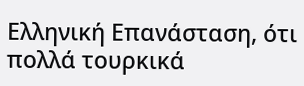Ελληνική Επανάσταση, ότι πολλά τουρκικά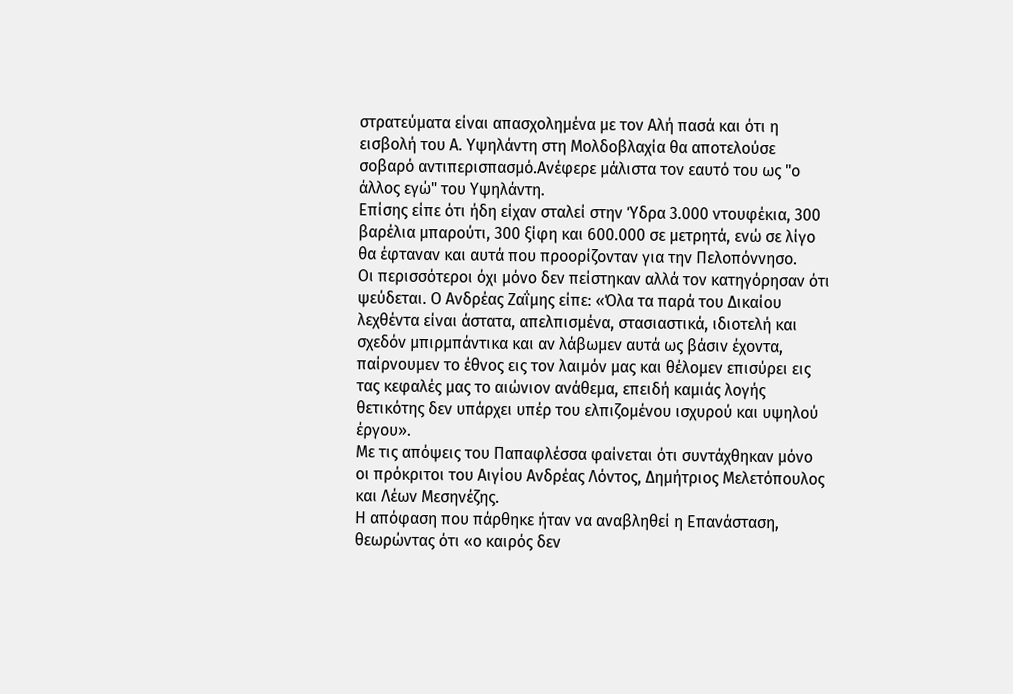στρατεύματα είναι απασχολημένα με τον Αλή πασά και ότι η εισβολή του Α. Υψηλάντη στη Μολδοβλαχία θα αποτελούσε σοβαρό αντιπερισπασμό.Ανέφερε μάλιστα τον εαυτό του ως "ο άλλος εγώ" του Υψηλάντη.
Επίσης είπε ότι ήδη είχαν σταλεί στην Ύδρα 3.000 ντουφέκια, 300 βαρέλια μπαρούτι, 300 ξίφη και 600.000 σε μετρητά, ενώ σε λίγο θα έφταναν και αυτά που προορίζονταν για την Πελοπόννησο.
Οι περισσότεροι όχι μόνο δεν πείστηκαν αλλά τον κατηγόρησαν ότι ψεύδεται. Ο Ανδρέας Ζαΐμης είπε: «Όλα τα παρά του Δικαίου λεχθέντα είναι άστατα, απελπισμένα, στασιαστικά, ιδιοτελή και σχεδόν μπιρμπάντικα και αν λάβωμεν αυτά ως βάσιν έχοντα, παίρνουμεν το έθνος εις τον λαιμόν μας και θέλομεν επισύρει εις τας κεφαλές μας το αιώνιον ανάθεμα, επειδή καμιάς λογής θετικότης δεν υπάρχει υπέρ του ελπιζομένου ισχυρού και υψηλού έργου».
Με τις απόψεις του Παπαφλέσσα φαίνεται ότι συντάχθηκαν μόνο οι πρόκριτοι του Αιγίου Ανδρέας Λόντος, Δημήτριος Μελετόπουλος και Λέων Μεσηνέζης.
Η απόφαση που πάρθηκε ήταν να αναβληθεί η Επανάσταση, θεωρώντας ότι «ο καιρός δεν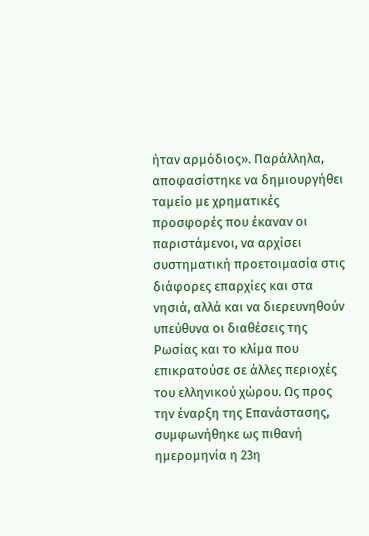ήταν αρμόδιος». Παράλληλα, αποφασίστηκε να δημιουργήθει ταμείο με χρηματικές προσφορές που έκαναν οι παριστάμενοι, να αρχίσει συστηματική προετοιμασία στις διάφορες επαρχίες και στα νησιά, αλλά και να διερευνηθούν υπεύθυνα οι διαθέσεις της Ρωσίας και το κλίμα που επικρατούσε σε άλλες περιοχές του ελληνικού χώρου. Ως προς την έναρξη της Επανάστασης, συμφωνήθηκε ως πιθανή ημερομηνία η 23η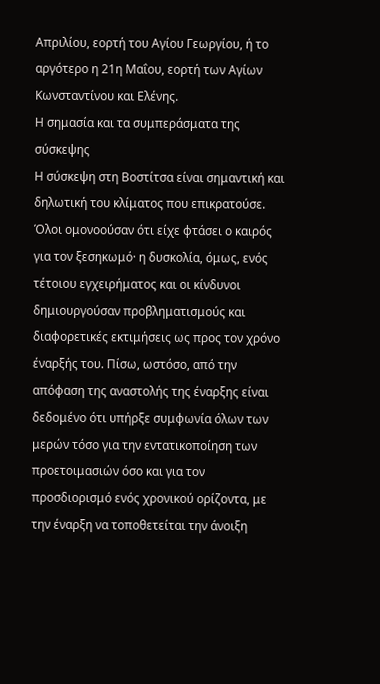Απριλίου, εορτή του Αγίου Γεωργίου, ή το αργότερο η 21η Μαΐου, εορτή των Αγίων Κωνσταντίνου και Ελένης.
Η σημασία και τα συμπεράσματα της σύσκεψης
Η σύσκεψη στη Βοστίτσα είναι σημαντική και δηλωτική του κλίματος που επικρατούσε. Όλοι ομονοούσαν ότι είχε φτάσει ο καιρός για τον ξεσηκωμό· η δυσκολία, όμως, ενός τέτοιου εγχειρήματος και οι κίνδυνοι δημιουργούσαν προβληματισμούς και διαφορετικές εκτιμήσεις ως προς τον χρόνο έναρξής του. Πίσω, ωστόσο, από την απόφαση της αναστολής της έναρξης είναι δεδομένο ότι υπήρξε συμφωνία όλων των μερών τόσο για την εντατικοποίηση των προετοιμασιών όσο και για τον προσδιορισμό ενός χρονικού ορίζοντα, με την έναρξη να τοποθετείται την άνοιξη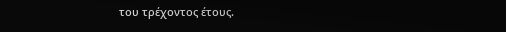του τρέχοντος έτους.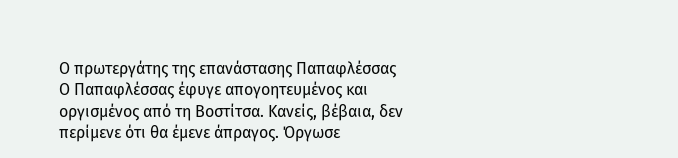Ο πρωτεργάτης της επανάστασης Παπαφλέσσας
Ο Παπαφλέσσας έφυγε απογοητευμένος και οργισμένος από τη Βοστίτσα. Κανείς, βέβαια, δεν περίμενε ότι θα έμενε άπραγος. Όργωσε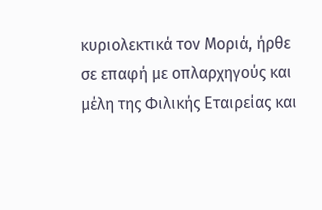κυριολεκτικά τον Μοριά, ήρθε σε επαφή με οπλαρχηγούς και μέλη της Φιλικής Εταιρείας και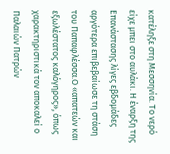κατέληξε στη Μεσσηνία. Το νερό είχε μπει στο αυλάκι. Η έναρξη της Επανάστασης λίγες εβδομάδες αργότερα επιβεβαίωσε τη στάση του Παπαφλέσσα.Ο «απατεών και εξωλέστατος καλόγηρος», όπως χαρακτηριστικά τον αποκαλεί ο Παλαιών Πατρών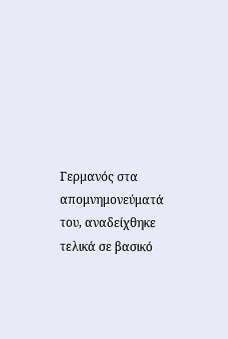Γερμανός στα απομνημονεύματά του, αναδείχθηκε τελικά σε βασικό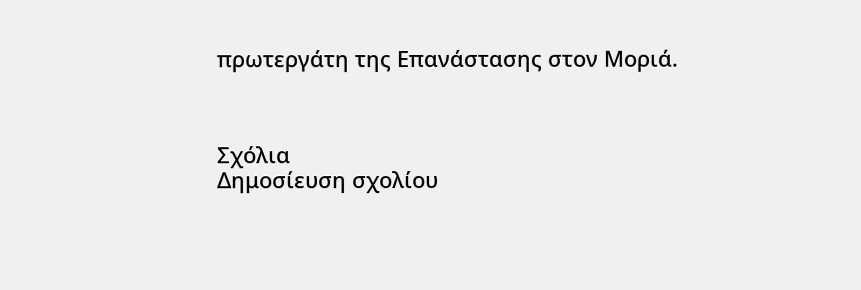πρωτεργάτη της Επανάστασης στον Μοριά.



Σχόλια
Δημοσίευση σχολίου